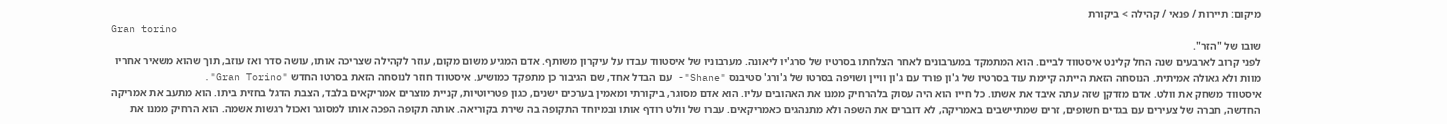מיקום: תיירות / פנאי / קהילה > ביקורת
Gran torino
שובו של "הזר".
לפני קרוב לארבעים שנה החל קלינט איסטווד לביים. הוא המתמקד במערבונים לאחר הצלחתו בסרטיו של סרג'יו ליאונה. מערבוניו של איסטווד עבדו על עיקרון משותף. אדם המגיע משום מקום, עוזר לקהילה שצריכה אותו, עושה סדר ואז עוזב, תוך שהוא משאיר אחריו מוות ולא גאולה אמיתית. הנוסחה הזאת הייתה קיימת עוד בסרטיו של ג'ון פורד עם ג'ון וויין ושויפה בסרטו של ג'ורג' סטיבנס "Shane"- עם הבדל אחד, שם הגיבור כן מתפקד כמושיע. איסטווד חוזר לנוסחה הזאת בסרטו החדש "Gran Torino".
איסטווד משחק את וולט. אדם מזדקן שזה עתה איבד את אשתו. כל חייו הוא היה עסוק בלהרחיק ממנו את האהובים עליו. הוא אדם מסוגר, ביקורתי ומאמין בערכים ישנים, כגון פטריוטיות, קניית מוצרים אמריקאים בלבד, הצבת הדגל בחזית ביתו. הוא מתעב את אמריקה החדשה, חברה של צעירים עם בגדים חשופים, זרים שמתיישבים באמריקה, לא דוברים את השפה ולא מתנהגים כאמריקאים. עברו של וולט רודף אותו ובמיוחד התקופה בה שירת בקוריאה. אותה תקופה הפכה אותו למסוגר ואכול רגשות אשמה. הוא הרחיק ממנו את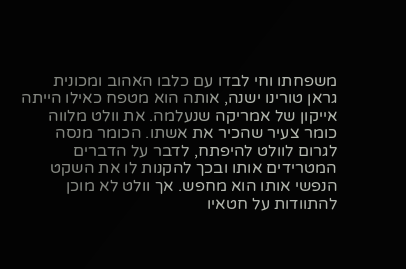משפחתו וחי לבדו עם כלבו האהוב ומכונית גראן טורינו ישנה, אותה הוא מטפח כאילו הייתה אייקון של אמריקה שנעלמה. את וולט מלווה כומר צעיר שהכיר את אשתו. הכומר מנסה לגרום לוולט להיפתח, לדבר על הדברים המטרידים אותו ובכך להקנות לו את השקט הנפשי אותו הוא מחפש. אך וולט לא מוכן להתוודות על חטאיו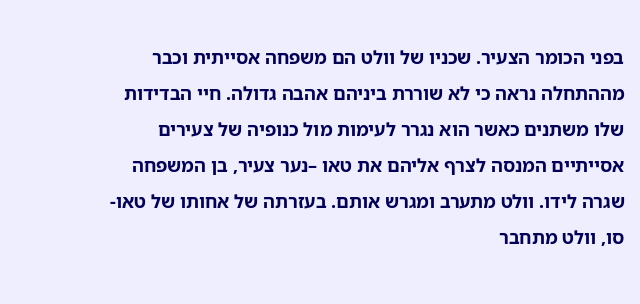בפני הכומר הצעיר. שכניו של וולט הם משפחה אסייתית וכבר מההתחלה נראה כי לא שוררת ביניהם אהבה גדולה. חיי הבדידות שלו משתנים כאשר הוא נגרר לעימות מול כנופיה של צעירים אסייתיים המנסה לצרף אליהם את טאו –נער צעיר, בן המשפחה שגרה לידו. וולט מתערב ומגרש אותם. בעזרתה של אחותו של טאו- סו, וולט מתחבר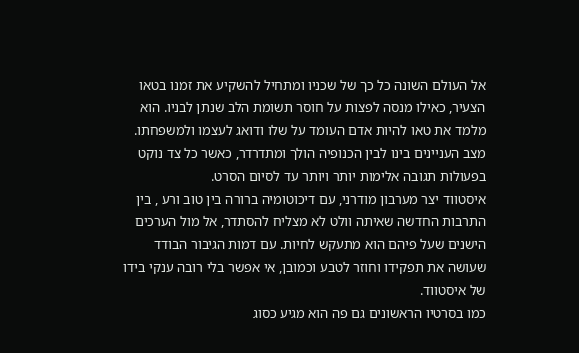אל העולם השונה כל כך של שכניו ומתחיל להשקיע את זמנו בטאו הצעיר, כאילו מנסה לפצות על חוסר תשומת הלב שנתן לבניו. הוא מלמד את טאו להיות אדם העומד על שלו ודואג לעצמו ולמשפחתו. מצב העניינים בינו לבין הכנופיה הולך ומתדרדר, כאשר כל צד נוקט בפעולות תגובה אלימות יותר ויותר עד לסיום הסרט.
איסטווד יצר מערבון מודרני, עם דיכוטומיה ברורה בין טוב ורע , בין התרבות החדשה שאיתה וולט לא מצליח להסתדר, אל מול הערכים הישנים שעל פיהם הוא מתעקש לחיות. עם דמות הגיבור הבודד שעושה את תפקידו וחוזר לטבע וכמובן, אי אפשר בלי רובה ענקי בידו של איסטווד.
כמו בסרטיו הראשונים גם פה הוא מגיע כסוג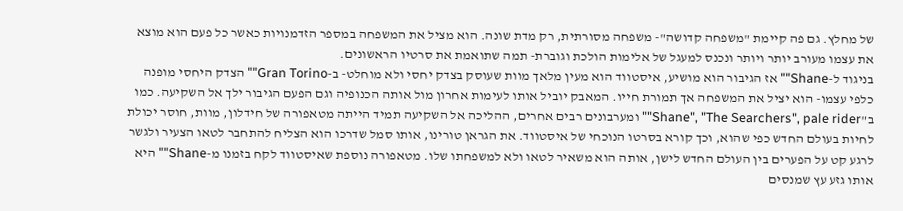של מחלץ. גם פה קיימת "משפחה קדושה"- משפחה מסורתית, רק מדת שונה. הוא מציל את המשפחה במספר הזדמנויות כאשר כל פעם הוא מוצא את עצמו מעורב יותר ויותר ונכנס למעגל של אלימות הולכת וגוברת- תמה שתואמת את סרטיו הראשונים.
בניגוד ל-Shane"" אז הגיבור הוא מושיע, איסטווד הוא מעין מלאך מוות שעוסק בצדק יחסי ולא מוחלט- ב-Gran Torino"" הצדק היחסי מופנה כלפי עצמו- הוא יציל את המשפחה אך תמורת חייו. המאבק יוביל אותו לעימות אחרון מול אותה הכנופיה וגם הפעם הגיבור ילך אל השקיעה. כמו ב"Shane", "The Searchers", pale rider"" ומערבונים רבים אחרים, ההליכה אל השקיעה תמיד הייתה מטאפורה של חידלון, מוות, חוסר יכולת לחיות בעולם החדש כפי שהוא, וכך קורא בסרטו הנוכחי של איסטווד. את הגראן טורינו, אותו סמל שדרכו הוא הצליח להתחבר לטאו הצעיר ולגשר לרגע קט על הפערים בין העולם החדש לישן, אותה הוא משאיר לטאו ולא למשפחתו שלו. מטאפורה נוספת שאיסטווד לקח בזמנו מ-Shane"" היא אותו גזע עץ שמנסים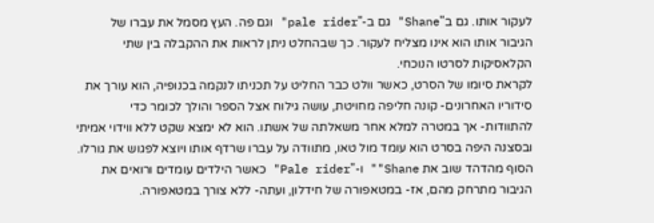לעקור אותו. גם ב"Shane" גם ב-"pale rider" וגם פה. העץ מסמל את עברו של הגיבור אותו הוא אינו מצליח לעקור. כך שבהחלט ניתן לראות את ההקבלה בין שתי הקלאסיקות לסרטו הנוכחי.
לקראת סיומו של הסרט, כאשר וולט כבר החליט על תכניתו לנקמה בכנופיה, הוא עורך את סידוריו האחרונים- קונה חליפה מחויטת, עושה גילוח אצל הספר והולך לכומר כדי להתוודות- אך במטרה למלא אחר משאלתה של אשתו. הוא לא ימצא שקט ללא ווידוי אמיתי ובסצנה היפה בסרט הוא עומד מול טאו, מתוודה על עברו שרדף אותו ויוצא לפגוש את גורלו. הסוף מהדהד שוב את Shane"" ו-"Pale rider" כאשר הילדים עומדים ורואים את הגיבור מתרחק מהם, אז- במטאפורה של חידלון, ועתה- ללא צורך במטאפורה.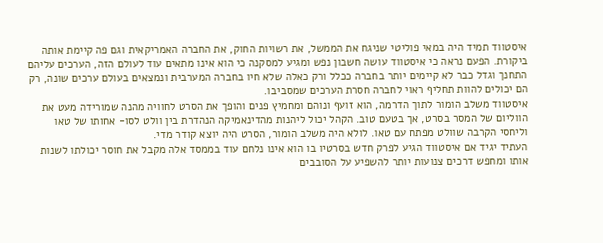איסטווד תמיד היה במאי פוליטי שניגח את הממשל, את רשויות החוק, את החברה האמריקאית וגם פה קיימת אותה ביקורת. הפעם נראה כי איסטווד עושה חשבון נפש ומגיע למסקנה כי הוא אינו מתאים עוד לעולם הזה, הערכים עליהם התחנך וגדל כבר לא קיימים יותר בחברה ככלל ורק כאלה שלא חיו בחברה המערבית ונמצאים בעולם ערכים שונה, רק הם יכולים להוות תחליף ראוי לחברה חסרת הערכים שמסביבו.
איסטווד משלב הומור לתוך הדרמה, הוא זועף ונוהם ומחמיץ פנים והופך את הסרט לחוויה מהנה שמורידה מעט את הווליום של המסר בסרט, אך בטעם טוב. הקהל יכול ליהנות מהדינאמיקה הנהדרת בין וולט לסו- אחותו של טאו וליחסי הקרבה שוולט מפתח עם טאו. לולא היה משלב הומור, הסרט היה יוצא קודר מדי.
העתיד יגיד אם איסטווד הגיע לפרק חדש בסרטיו בו הוא אינו נלחם עוד בממסד אלה מקבל את חוסר יכולתו לשנות אותו ומחפש דרכים צנועות יותר להשפיע על הסובבים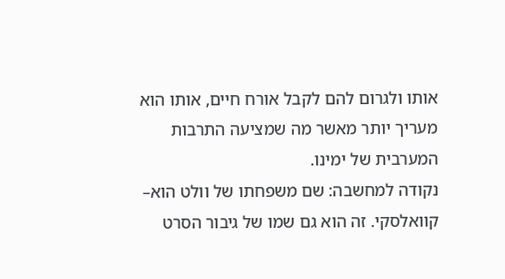אותו ולגרום להם לקבל אורח חיים, אותו הוא מעריך יותר מאשר מה שמציעה התרבות המערבית של ימינו.
נקודה למחשבה: שם משפחתו של וולט הוא– קוואלסקי. זה הוא גם שמו של גיבור הסרט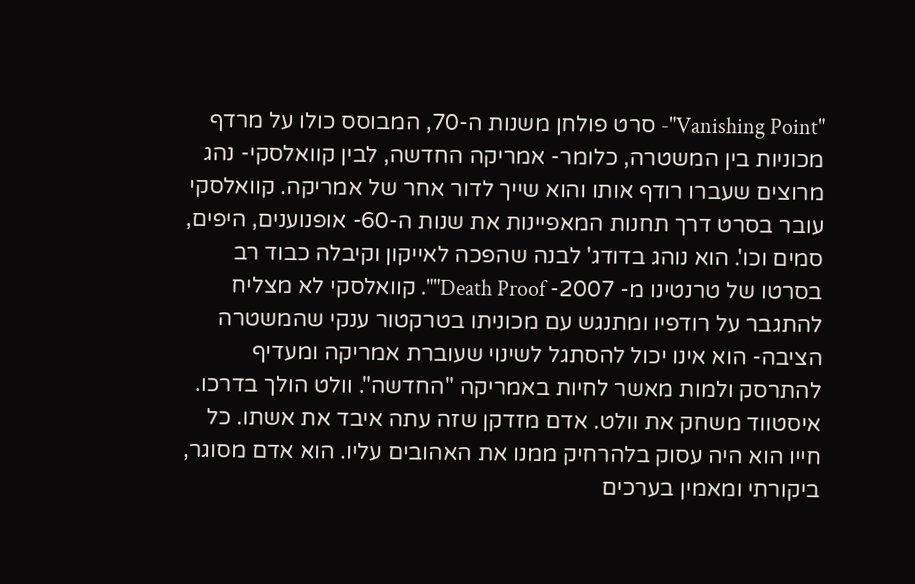"Vanishing Point"- סרט פולחן משנות ה-70, המבוסס כולו על מרדף מכוניות בין המשטרה, כלומר- אמריקה החדשה, לבין קוואלסקי- נהג מרוצים שעברו רודף אותו והוא שייך לדור אחר של אמריקה. קוואלסקי עובר בסרט דרך תחנות המאפיינות את שנות ה-60- אופנוענים, היפים, סמים וכו'. הוא נוהג בדודג' לבנה שהפכה לאייקון וקיבלה כבוד רב בסרטו של טרנטינו מ- 2007- Death Proof"". קוואלסקי לא מצליח להתגבר על רודפיו ומתנגש עם מכוניתו בטרקטור ענקי שהמשטרה הציבה- הוא אינו יכול להסתגל לשינוי שעוברת אמריקה ומעדיף להתרסק ולמות מאשר לחיות באמריקה "החדשה". וולט הולך בדרכו.
איסטווד משחק את וולט. אדם מזדקן שזה עתה איבד את אשתו. כל חייו הוא היה עסוק בלהרחיק ממנו את האהובים עליו. הוא אדם מסוגר, ביקורתי ומאמין בערכים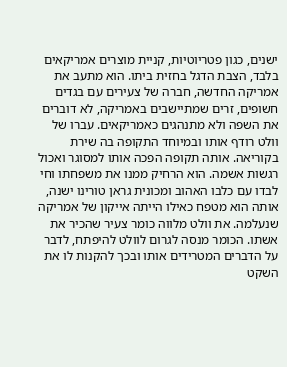ישנים, כגון פטריוטיות, קניית מוצרים אמריקאים בלבד, הצבת הדגל בחזית ביתו. הוא מתעב את אמריקה החדשה, חברה של צעירים עם בגדים חשופים, זרים שמתיישבים באמריקה, לא דוברים את השפה ולא מתנהגים כאמריקאים. עברו של וולט רודף אותו ובמיוחד התקופה בה שירת בקוריאה. אותה תקופה הפכה אותו למסוגר ואכול רגשות אשמה. הוא הרחיק ממנו את משפחתו וחי לבדו עם כלבו האהוב ומכונית גראן טורינו ישנה, אותה הוא מטפח כאילו הייתה אייקון של אמריקה שנעלמה. את וולט מלווה כומר צעיר שהכיר את אשתו. הכומר מנסה לגרום לוולט להיפתח, לדבר על הדברים המטרידים אותו ובכך להקנות לו את השקט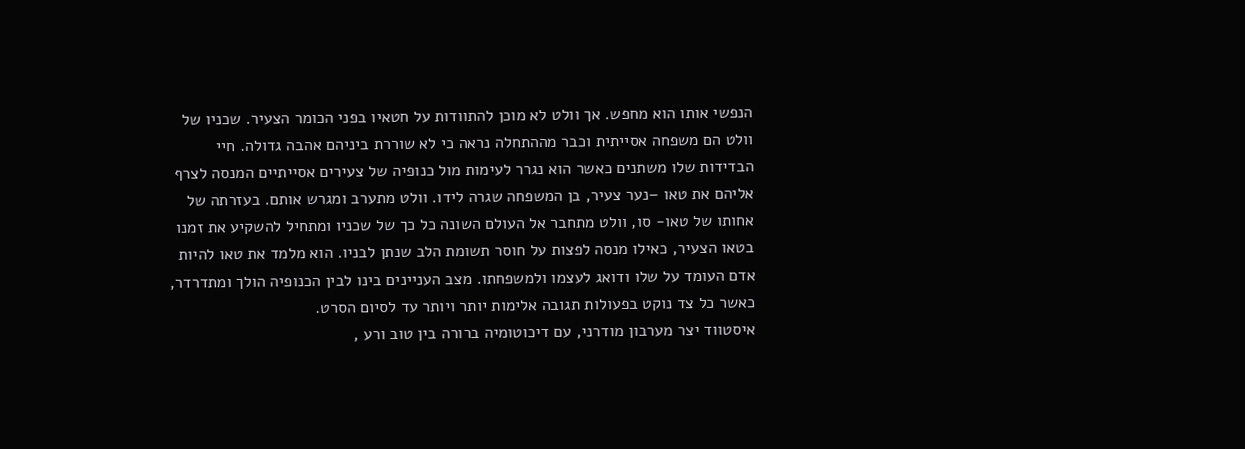הנפשי אותו הוא מחפש. אך וולט לא מוכן להתוודות על חטאיו בפני הכומר הצעיר. שכניו של וולט הם משפחה אסייתית וכבר מההתחלה נראה כי לא שוררת ביניהם אהבה גדולה. חיי הבדידות שלו משתנים כאשר הוא נגרר לעימות מול כנופיה של צעירים אסייתיים המנסה לצרף אליהם את טאו –נער צעיר, בן המשפחה שגרה לידו. וולט מתערב ומגרש אותם. בעזרתה של אחותו של טאו- סו, וולט מתחבר אל העולם השונה כל כך של שכניו ומתחיל להשקיע את זמנו בטאו הצעיר, כאילו מנסה לפצות על חוסר תשומת הלב שנתן לבניו. הוא מלמד את טאו להיות אדם העומד על שלו ודואג לעצמו ולמשפחתו. מצב העניינים בינו לבין הכנופיה הולך ומתדרדר, כאשר כל צד נוקט בפעולות תגובה אלימות יותר ויותר עד לסיום הסרט.
איסטווד יצר מערבון מודרני, עם דיכוטומיה ברורה בין טוב ורע ,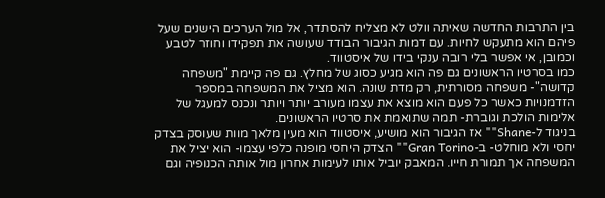בין התרבות החדשה שאיתה וולט לא מצליח להסתדר, אל מול הערכים הישנים שעל פיהם הוא מתעקש לחיות. עם דמות הגיבור הבודד שעושה את תפקידו וחוזר לטבע וכמובן, אי אפשר בלי רובה ענקי בידו של איסטווד.
כמו בסרטיו הראשונים גם פה הוא מגיע כסוג של מחלץ. גם פה קיימת "משפחה קדושה"- משפחה מסורתית, רק מדת שונה. הוא מציל את המשפחה במספר הזדמנויות כאשר כל פעם הוא מוצא את עצמו מעורב יותר ויותר ונכנס למעגל של אלימות הולכת וגוברת- תמה שתואמת את סרטיו הראשונים.
בניגוד ל-Shane"" אז הגיבור הוא מושיע, איסטווד הוא מעין מלאך מוות שעוסק בצדק יחסי ולא מוחלט- ב-Gran Torino"" הצדק היחסי מופנה כלפי עצמו- הוא יציל את המשפחה אך תמורת חייו. המאבק יוביל אותו לעימות אחרון מול אותה הכנופיה וגם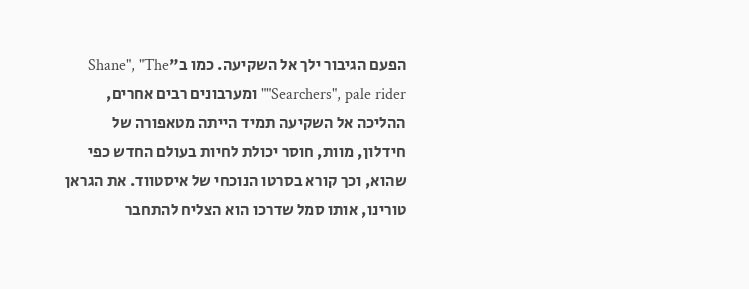הפעם הגיבור ילך אל השקיעה. כמו ב"Shane", "The Searchers", pale rider"" ומערבונים רבים אחרים, ההליכה אל השקיעה תמיד הייתה מטאפורה של חידלון, מוות, חוסר יכולת לחיות בעולם החדש כפי שהוא, וכך קורא בסרטו הנוכחי של איסטווד. את הגראן טורינו, אותו סמל שדרכו הוא הצליח להתחבר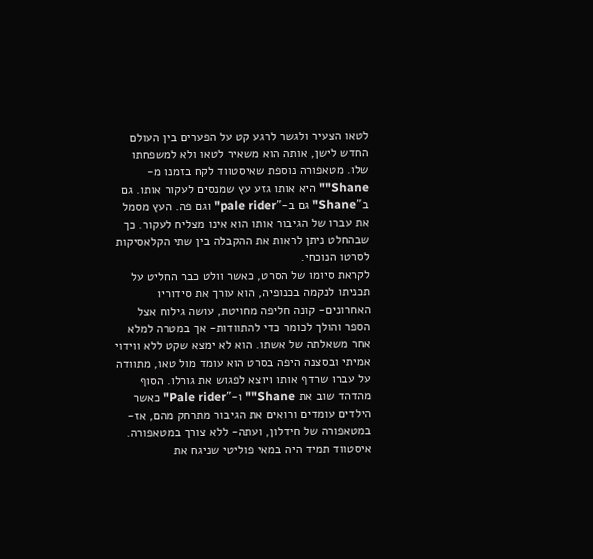לטאו הצעיר ולגשר לרגע קט על הפערים בין העולם החדש לישן, אותה הוא משאיר לטאו ולא למשפחתו שלו. מטאפורה נוספת שאיסטווד לקח בזמנו מ-Shane"" היא אותו גזע עץ שמנסים לעקור אותו. גם ב"Shane" גם ב-"pale rider" וגם פה. העץ מסמל את עברו של הגיבור אותו הוא אינו מצליח לעקור. כך שבהחלט ניתן לראות את ההקבלה בין שתי הקלאסיקות לסרטו הנוכחי.
לקראת סיומו של הסרט, כאשר וולט כבר החליט על תכניתו לנקמה בכנופיה, הוא עורך את סידוריו האחרונים- קונה חליפה מחויטת, עושה גילוח אצל הספר והולך לכומר כדי להתוודות- אך במטרה למלא אחר משאלתה של אשתו. הוא לא ימצא שקט ללא ווידוי אמיתי ובסצנה היפה בסרט הוא עומד מול טאו, מתוודה על עברו שרדף אותו ויוצא לפגוש את גורלו. הסוף מהדהד שוב את Shane"" ו-"Pale rider" כאשר הילדים עומדים ורואים את הגיבור מתרחק מהם, אז- במטאפורה של חידלון, ועתה- ללא צורך במטאפורה.
איסטווד תמיד היה במאי פוליטי שניגח את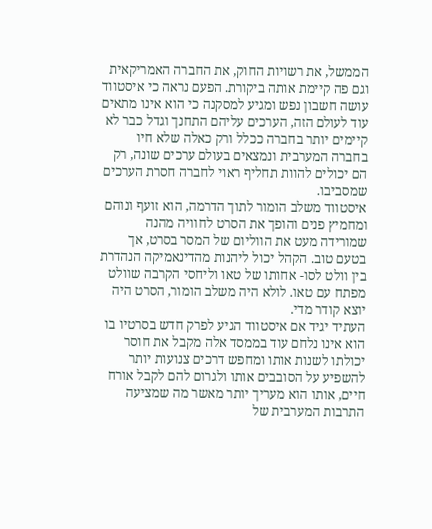הממשל, את רשויות החוק, את החברה האמריקאית וגם פה קיימת אותה ביקורת. הפעם נראה כי איסטווד עושה חשבון נפש ומגיע למסקנה כי הוא אינו מתאים עוד לעולם הזה, הערכים עליהם התחנך וגדל כבר לא קיימים יותר בחברה ככלל ורק כאלה שלא חיו בחברה המערבית ונמצאים בעולם ערכים שונה, רק הם יכולים להוות תחליף ראוי לחברה חסרת הערכים שמסביבו.
איסטווד משלב הומור לתוך הדרמה, הוא זועף ונוהם ומחמיץ פנים והופך את הסרט לחוויה מהנה שמורידה מעט את הווליום של המסר בסרט, אך בטעם טוב. הקהל יכול ליהנות מהדינאמיקה הנהדרת בין וולט לסו- אחותו של טאו וליחסי הקרבה שוולט מפתח עם טאו. לולא היה משלב הומור, הסרט היה יוצא קודר מדי.
העתיד יגיד אם איסטווד הגיע לפרק חדש בסרטיו בו הוא אינו נלחם עוד בממסד אלה מקבל את חוסר יכולתו לשנות אותו ומחפש דרכים צנועות יותר להשפיע על הסובבים אותו ולגרום להם לקבל אורח חיים, אותו הוא מעריך יותר מאשר מה שמציעה התרבות המערבית של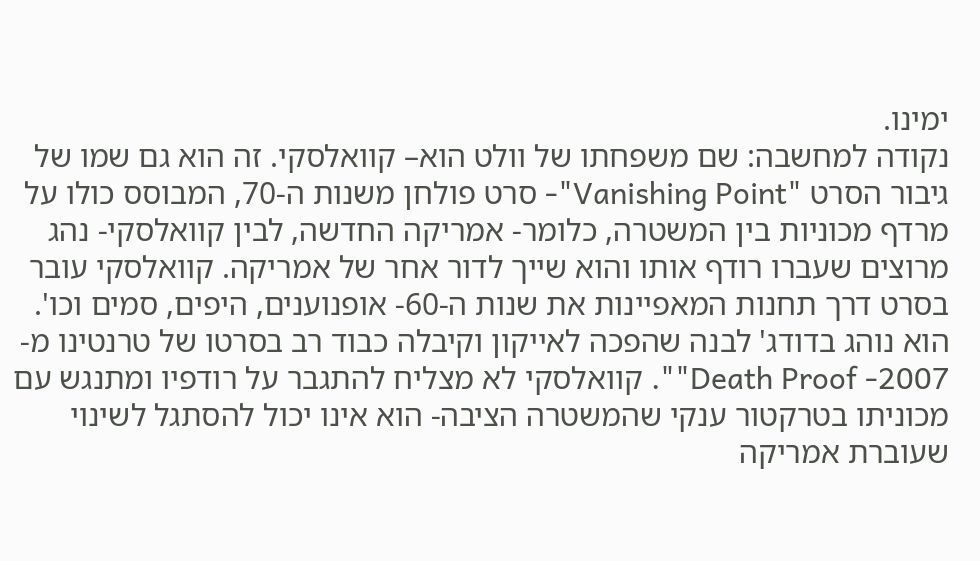ימינו.
נקודה למחשבה: שם משפחתו של וולט הוא– קוואלסקי. זה הוא גם שמו של גיבור הסרט "Vanishing Point"- סרט פולחן משנות ה-70, המבוסס כולו על מרדף מכוניות בין המשטרה, כלומר- אמריקה החדשה, לבין קוואלסקי- נהג מרוצים שעברו רודף אותו והוא שייך לדור אחר של אמריקה. קוואלסקי עובר בסרט דרך תחנות המאפיינות את שנות ה-60- אופנוענים, היפים, סמים וכו'. הוא נוהג בדודג' לבנה שהפכה לאייקון וקיבלה כבוד רב בסרטו של טרנטינו מ- 2007- Death Proof"". קוואלסקי לא מצליח להתגבר על רודפיו ומתנגש עם מכוניתו בטרקטור ענקי שהמשטרה הציבה- הוא אינו יכול להסתגל לשינוי שעוברת אמריקה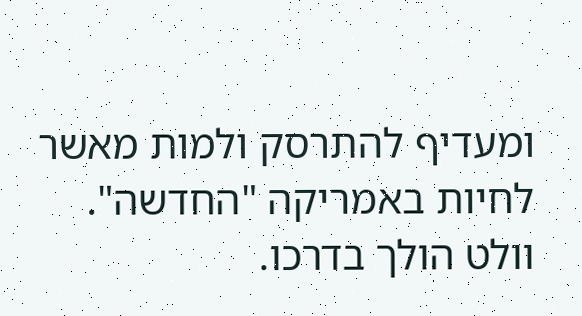ומעדיף להתרסק ולמות מאשר לחיות באמריקה "החדשה". וולט הולך בדרכו.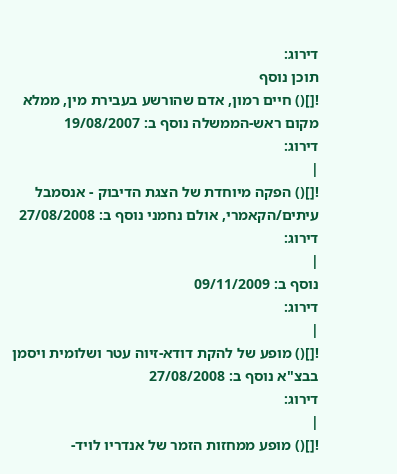דירוג:
תוכן נוסף
![]() חיים רמון, אדם שהורשע בעבירת מין, ממלא מקום ראש-הממשלה נוסף ב: 19/08/2007
דירוג:
|
![]() הפקה מיוחדת של הצגת הדיבוק - אנסמבל עיתים/הקאמרי, אולם נחמני נוסף ב: 27/08/2008
דירוג:
|
נוסף ב: 09/11/2009
דירוג:
|
![]() מופע של להקת דודא-זיוה עטר ושלומית ויסמן בבצ"א נוסף ב: 27/08/2008
דירוג:
|
![]() מופע ממחזות הזמר של אנדריו לויד-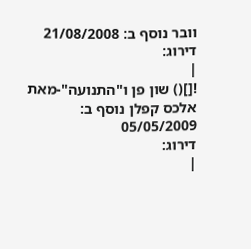וובר נוסף ב: 21/08/2008
דירוג:
|
![]() שון פן ו"התנועה"-מאת אלכס קפלן נוסף ב: 05/05/2009
דירוג:
|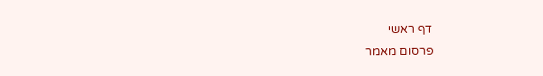דף ראשי
פרסום מאמר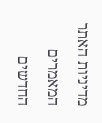מדיניות האתר
המאמרים החדשים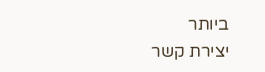ביותר
יצירת קשר